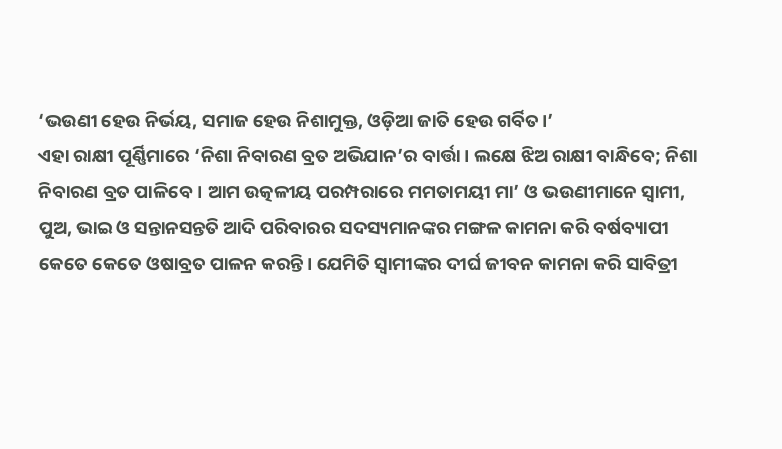‘ଭଉଣୀ ହେଉ ନିର୍ଭୟ, ସମାଜ ହେଉ ନିଶାମୁକ୍ତ, ଓଡ଼ିଆ ଜାତି ହେଉ ଗର୍ବିତ।’
ଏହା ରାକ୍ଷୀ ପୂର୍ଣ୍ଣିମାରେ ‘ନିଶା ନିବାରଣ ବ୍ରତ ଅଭିଯାନ’ର ବାର୍ତ୍ତା। ଲକ୍ଷେ ଝିଅ ରାକ୍ଷୀ ବାନ୍ଧିବେ; ନିଶା ନିବାରଣ ବ୍ରତ ପାଳିବେ। ଆମ ଉତ୍କଳୀୟ ପରମ୍ପରାରେ ମମତାମୟୀ ମା’ ଓ ଭଉଣୀମାନେ ସ୍ବାମୀ, ପୁଅ, ଭାଇ ଓ ସନ୍ତାନସନ୍ତତି ଆଦି ପରିବାରର ସଦସ୍ୟମାନଙ୍କର ମଙ୍ଗଳ କାମନା କରି ବର୍ଷବ୍ୟାପୀ କେତେ କେତେ ଓଷାବ୍ରତ ପାଳନ କରନ୍ତି। ଯେମିତି ସ୍ବାମୀଙ୍କର ଦୀର୍ଘ ଜୀବନ କାମନା କରି ସାବିତ୍ରୀ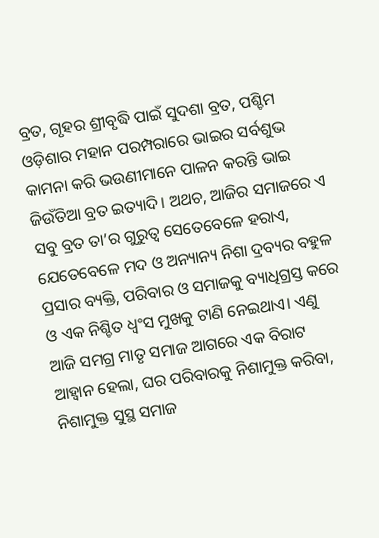ବ୍ରତ, ଗୃହର ଶ୍ରୀବୃଦ୍ଧି ପାଇଁ ସୁଦଶା ବ୍ରତ, ପଶ୍ଚିମ ଓଡ଼ିଶାର ମହାନ ପରମ୍ପରାରେ ଭାଇର ସର୍ବଶୁଭ କାମନା କରି ଭଉଣୀମାନେ ପାଳନ କରନ୍ତି ଭାଇ ଜିଉଁତିଆ ବ୍ରତ ଇତ୍ୟାଦି। ଅଥଚ, ଆଜିର ସମାଜରେ ଏ ସବୁ ବ୍ରତ ତା’ର ଗୁରୁତ୍ବ ସେତେବେଳେ ହରାଏ, ଯେତେବେଳେ ମଦ ଓ ଅନ୍ୟାନ୍ୟ ନିଶା ଦ୍ରବ୍ୟର ବହୁଳ ପ୍ରସାର ବ୍ୟକ୍ତି, ପରିବାର ଓ ସମାଜକୁ ବ୍ୟାଧିଗ୍ରସ୍ତ କରେ ଓ ଏକ ନିଶ୍ଚିତ ଧ୍ବଂସ ମୁଖକୁ ଟାଣି ନେଇଥାଏ। ଏଣୁ ଆଜି ସମଗ୍ର ମାତୃ ସମାଜ ଆଗରେ ଏକ ବିରାଟ ଆହ୍ବାନ ହେଲା, ଘର ପରିବାରକୁ ନିଶାମୁକ୍ତ କରିବା, ନିଶାମୁକ୍ତ ସୁସ୍ଥ ସମାଜ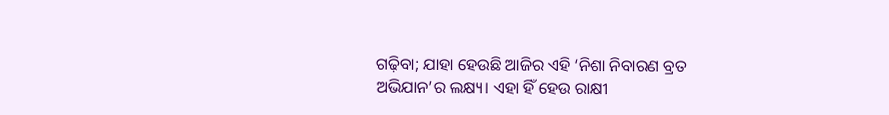ଗଢ଼ିବା; ଯାହା ‌ହେଉଛି ଆଜିର ଏହି ‘ନିଶା ନିବାରଣ ବ୍ରତ ଅଭିଯାନ’ର ଲକ୍ଷ୍ୟ। ଏହା ହିଁ ହେଉ ରାକ୍ଷୀ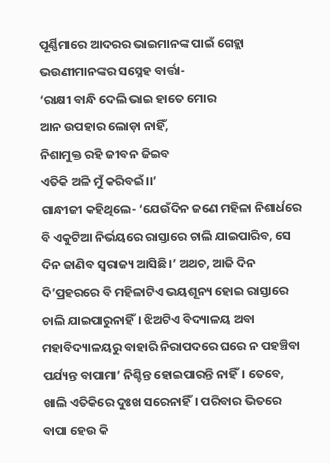ପୂର୍ଣ୍ଣିମାରେ ଆଦରର ଭାଇମାନଙ୍କ ପାଇଁ ଗେହ୍ଲା ଭଉଣୀମାନଙ୍କର ସସ୍ନେହ ବାର୍ତ୍ତା-
‘ରାକ୍ଷୀ ବାନ୍ଧି ଦେଲି ଭାଇ ହାତେ ମୋର
ଆନ ଉପହାର ଲୋଡ଼ା ନାହିଁ,
ନିଶାମୁକ୍ତ ରହି ଜୀବନ ଜିଇବ
ଏତିକି ଅଳି ମୁଁ କରିବଇଁ।।’
ଗାନ୍ଧୀଜୀ କହିଥିଲେ- ‘ଯେଉଁଦିନ ଜଣେ ମହିଳା ନିଶାର୍ଧରେ ବି ଏକୁଟିଆ ନିର୍ଭୟରେ ରାସ୍ତାରେ ଚାଲି ଯାଇପାରିବ, ସେ ଦିନ ଜାଣିବ ସ୍ବରାଜ୍ୟ ଆସିଛି।’ ଅଥଚ, ଆଜି ଦିନ ଦି’ପ୍ରହରରେ ବି ମହିଳାଟିଏ ଭୟଶୂନ୍ୟ ହୋଇ ରାସ୍ତାରେ ଚାଲି ଯାଇପାରୁନାହିଁ। ଝିଅଟିଏ ବିଦ୍ୟାଳୟ ଅବା‌ ମହାବିଦ୍ୟାଳୟରୁ ବାହାରି ନିରାପଦରେ ଘରେ ନ ପହଞ୍ଚିବା ପର୍ଯ୍ୟନ୍ତ ବାପାମା’ ନିଶ୍ଚିନ୍ତ ହୋଇପାରନ୍ତି ନାହିଁ। ତେବେ, ଖାଲି ଏତିକିରେ ଦୁଃଖ ସରେନାହିଁ। ପରିବାର ଭିତରେ ବାପା ହେଉ କି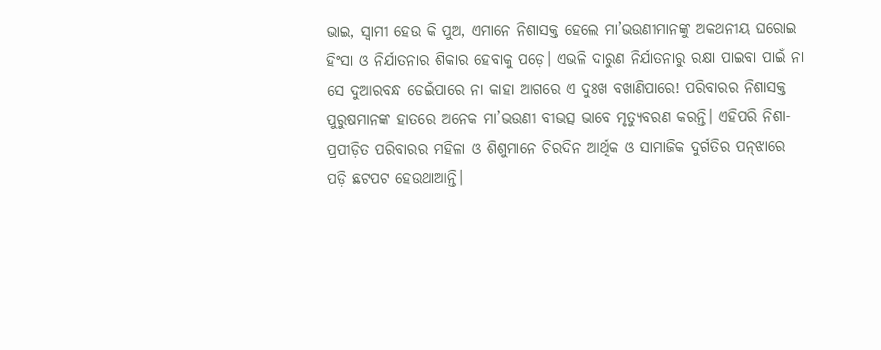ଭାଇ, ସ୍ବାମୀ ହେଉ କି ପୁଅ, ଏମାନେ ନିଶାସକ୍ତ ହେଲେ ମା’ଭଉଣୀମାନଙ୍କୁ ଅକଥନୀୟ ଘରୋଇ ହିଂସା ଓ ନିର୍ଯାତନାର ଶିକାର ହେବାକୁ ପଡ଼େ। ଏଭଳି ଦାରୁଣ ନିର୍ଯାତନାରୁ ରକ୍ଷା ପାଇବା ପାଇଁ ନା ସେ ଦୁଆରବନ୍ଧ ଡେଇଁପାରେ ନା କାହା ଆଗରେ ଏ ଦୁଃଖ ବଖାଣିପାରେ! ପରିବାରର ନିଶାସକ୍ତ ପୁରୁଷମାନଙ୍କ ହାତରେ ଅନେକ ମା’ଭଉଣୀ ବୀଭତ୍ସ ଭାବେ ମୃତ୍ୟୁବରଣ କରନ୍ତି। ଏହିପରି ନିଶା-ପ୍ରପୀଡ଼ିତ ପରିବାରର ମହିଳା ଓ ଶିଶୁମାନେ ଚିରଦିନ ଆର୍ଥିକ ଓ ସାମାଜିକ ଦୁର୍ଗତିର ପନ୍‌ଝାରେ ପଡ଼ି ଛଟପଟ ହେଉଥାଆନ୍ତି।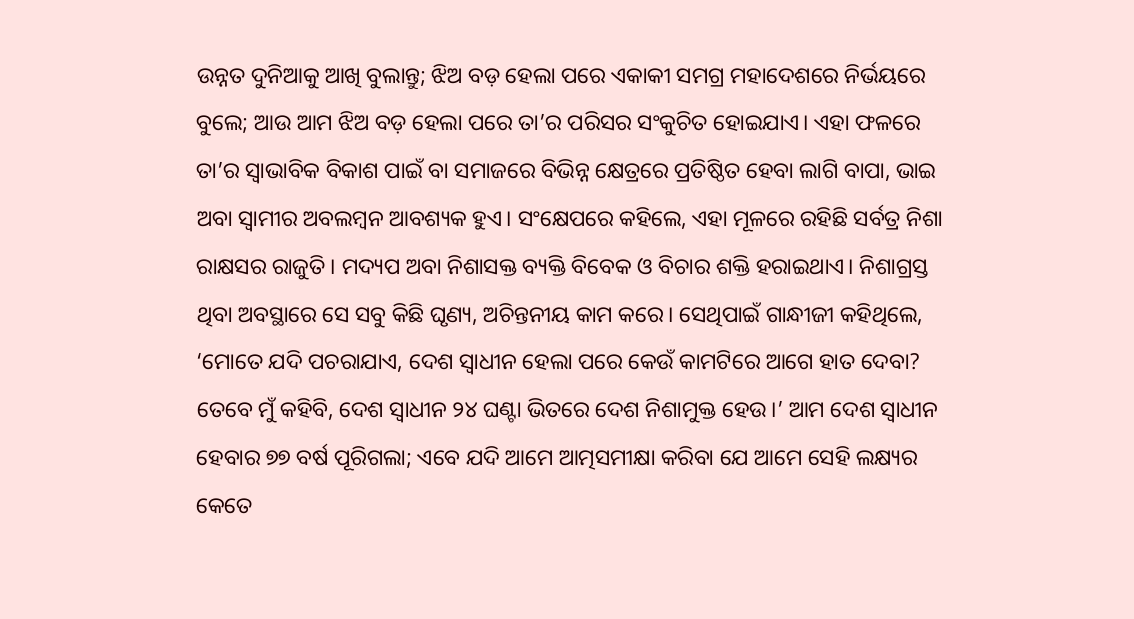ଉନ୍ନତ ଦୁନିଆକୁ ଆଖି ବୁଲାନ୍ତୁ; ଝିଅ ବଡ଼ ହେଲା ପରେ ଏକାକୀ ସମଗ୍ର ମହାଦେଶରେ ନିର୍ଭୟରେ ବୁଲେ; ଆଉ ଆମ ଝିଅ ବଡ଼ ହେଲା ପରେ ତା’ର ପରିସର ସଂକୁଚିତ ହୋଇଯାଏ। ଏହା ଫଳରେ ତା’ର ସ୍ବାଭାବିକ ବିକାଶ ପାଇଁ ବା ସମାଜରେ ବିଭିନ୍ନ କ୍ଷେତ୍ରରେ ପ୍ରତିଷ୍ଠିତ ହେବା ଲାଗି ବାପା, ଭାଇ ଅବା ସ୍ବାମୀର ଅବଲମ୍ବନ ଆବଶ୍ୟକ ହୁଏ। ସଂକ୍ଷେପରେ କହିଲେ, ଏହା ମୂଳରେ ରହିଛି ସର୍ବତ୍ର ନିଶା ରାକ୍ଷସର ରାଜୁତି। ମଦ୍ୟପ ଅବା ନିଶାସକ୍ତ ବ୍ୟକ୍ତି ବିବେକ ଓ ବିଚାର ଶକ୍ତି ହରାଇଥାଏ। ନିଶାଗ୍ରସ୍ତ ଥିବା ଅବସ୍ଥାରେ ସେ ସବୁ କିଛି ଘୃଣ୍ୟ, ଅଚିନ୍ତନୀୟ କାମ କରେ। ସେଥିପାଇଁ ଗାନ୍ଧୀଜୀ କହିଥିଲେ, ‘ମୋତେ ଯଦି ପଚରାଯାଏ, ଦେଶ ସ୍ବାଧୀନ ହେଲା ପରେ କେଉଁ କାମଟିରେ ଆଗେ ‌ହାତ ଦେବା? ତେବେ ମୁଁ କହିବି, ଦେଶ ସ୍ବାଧୀନ ୨୪ ଘଣ୍ଟା ଭିତରେ ଦେଶ ନିଶାମୁକ୍ତ ହେଉ।’ ଆମ ଦେଶ ସ୍ବାଧୀନ ହେବାର ୭୭ ବର୍ଷ ପୂରିଗଲା; ଏବେ ଯଦି ଆମେ ଆତ୍ମସମୀକ୍ଷା କରିବା ଯେ ଆମେ ସେହି ଲ‌କ୍ଷ୍ୟ‌ର କେତେ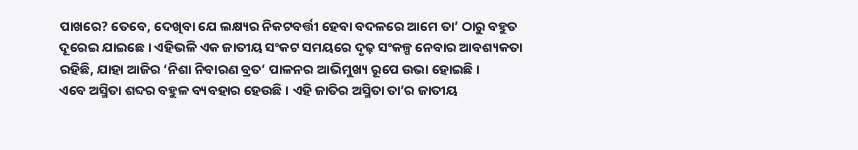ପାଖରେ? ତେବେ, ଦେଖିବା ଯେ ଲକ୍ଷ୍ୟର ନିକଟବର୍ତ୍ତୀ ହେବା ବଦଳରେ ଆମେ ତା’ ଠାରୁ ବହୁତ ଦୂରେଇ ଯାଇଛେ। ଏହିଭଳି ଏକ ଜାତୀୟ ସଂକଟ ସମୟରେ ଦୃଢ଼ ସଂକଳ୍ପ ନେବାର ଆବଶ୍ୟକତା ରହିଛି, ଯାହା ଆଜିର ‘ନିଶା ନିବାରଣ ବ୍ରତ’ ପାଳନର ଆଭିମୁଖ୍ୟ ରୂପେ ଉଭା ହୋଇଛି।
ଏବେ ଅସ୍ମିତା ଶବ୍ଦର ବହୁଳ ବ୍ୟବହାର ହେଉଛି। ଏହି ଜାତିର ଅସ୍ମିତା ତା’ର ଜାତୀୟ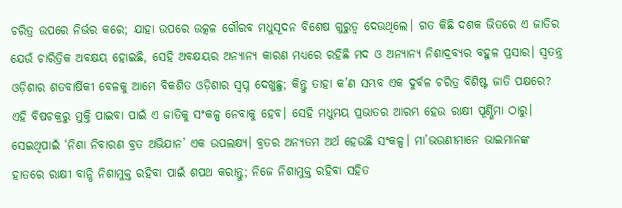ଚରିତ୍ର ଉପରେ ନିର୍ଭର କରେ; ଯାହା ଉପରେ ଉତ୍କଳ ଗୌରବ ମଧୁସୂଦନ ବିଶେଷ ଗୁରୁତ୍ବ ଦେଉଥିଲେ। ଗତ କିଛି ଦଶକ ଭିତରେ ଏ ଜାତିର ଯେଉଁ ଚାରିତ୍ରିକ ଅବକ୍ଷୟ ହୋଇଛି, ସେହି ଅବକ୍ଷୟର ଅନ୍ୟାନ୍ୟ କାରଣ ମଧ୍ୟରେ ରହିଛି ମଦ ଓ ଅନ୍ୟାନ୍ୟ ନିଶାଦ୍ରବ୍ୟର ବହୁଳ ପ୍ରସାର। ସ୍ବତନ୍ତ୍ର ଓଡ଼ିଶାର ଶତବାର୍ଷିକୀ ବେଳକୁ ଆମେ ବିକଶିତ ଓଡ଼ିଶାର ସ୍ବପ୍ନ ଦେଖୁଛୁ; କିନ୍ତୁ ତାହା କ’ଣ ସମ୍ଭବ ଏକ ଦୁର୍ବଳ ଚରିତ୍ର ବିଶିଷ୍ଟ ଜାତି ପକ୍ଷରେ? ଏହି ବିଷଚକ୍ରରୁ ମୁକ୍ତି ପାଇବା ପାଇଁ ଏ ଜାତିକୁ ସଂକଳ୍ପ ନେବାକୁ ହେବ। ସେହି ମଧୁମୟ ପ୍ରଭାତର ଆରମ୍ଭ ହେଉ ରାକ୍ଷୀ ପୂର୍ଣ୍ଣିମା ଠାରୁ। ସେଇଥିପାଇଁ ‘ନିଶା ନିବାରଣ ବ୍ରତ ଅଭିଯାନ’ ଏକ ଉପଲକ୍ଷ୍ୟ। ବ୍ରତର ଅନ୍ୟତମ ଅର୍ଥ ହେଉଛି ସଂକଳ୍ପ। ମା’ଭଉଣୀମାନେ ଭାଇମାନଙ୍କ ହାତରେ ରାକ୍ଷୀ ବାନ୍ଧି ନିଶାମୁକ୍ତ ରହିବା ପାଇଁ ଶପଥ କରାନ୍ତୁ; ନିଜେ ନିଶାମୁକ୍ତ ରହିବା ସହିତ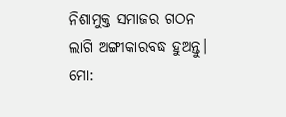ନିଶାମୁକ୍ତ ସମାଜର ଗଠନ ଲାଗି ଅଙ୍ଗୀକାରବଦ୍ଧ ହୁଅନ୍ତୁ।
ମୋ: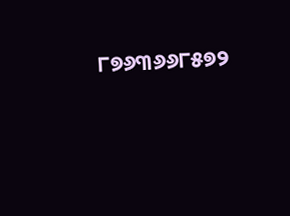୮୭୬୩୬୬୮୫୭୨